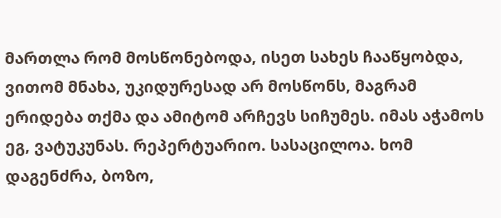მართლა რომ მოსწონებოდა, ისეთ სახეს ჩააწყობდა, ვითომ მნახა, უკიდურესად არ მოსწონს, მაგრამ ერიდება თქმა და ამიტომ არჩევს სიჩუმეს. იმას აჭამოს ეგ, ვატუკუნას. რეპერტუარიო. სასაცილოა. ხომ დაგენძრა, ბოზო,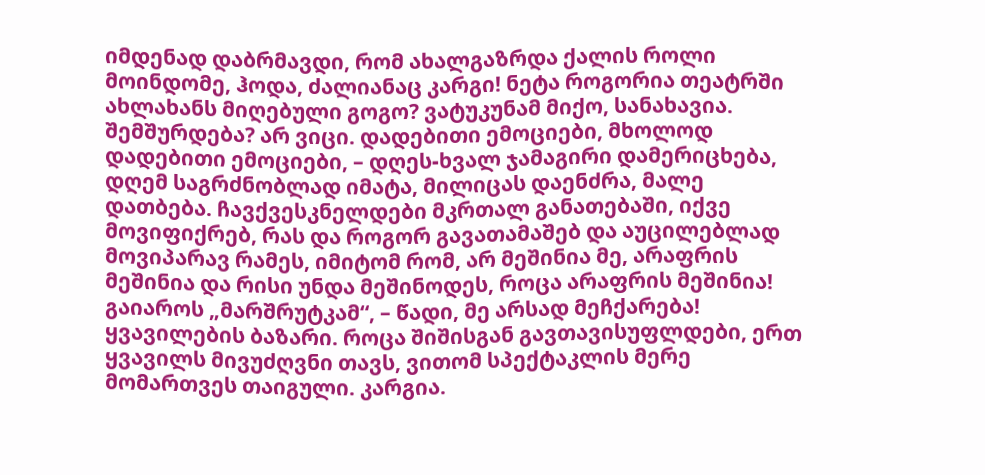იმდენად დაბრმავდი, რომ ახალგაზრდა ქალის როლი მოინდომე, ჰოდა, ძალიანაც კარგი! ნეტა როგორია თეატრში ახლახანს მიღებული გოგო? ვატუკუნამ მიქო, სანახავია. შემშურდება? არ ვიცი. დადებითი ემოციები, მხოლოდ დადებითი ემოციები, – დღეს-ხვალ ჯამაგირი დამერიცხება, დღემ საგრძნობლად იმატა, მილიცას დაენძრა, მალე დათბება. ჩავქვესკნელდები მკრთალ განათებაში, იქვე მოვიფიქრებ, რას და როგორ გავათამაშებ და აუცილებლად მოვიპარავ რამეს, იმიტომ რომ, არ მეშინია მე, არაფრის მეშინია და რისი უნდა მეშინოდეს, როცა არაფრის მეშინია! გაიაროს „მარშრუტკამ“, – წადი, მე არსად მეჩქარება! ყვავილების ბაზარი. როცა შიშისგან გავთავისუფლდები, ერთ ყვავილს მივუძღვნი თავს, ვითომ სპექტაკლის მერე მომართვეს თაიგული. კარგია.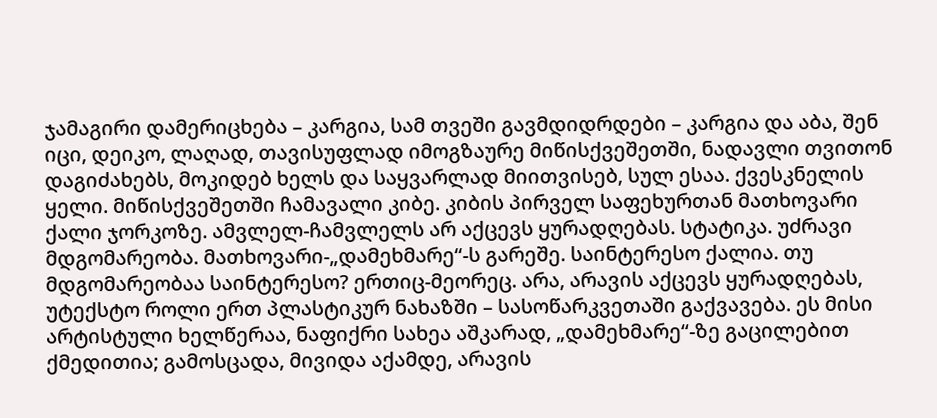ჯამაგირი დამერიცხება – კარგია, სამ თვეში გავმდიდრდები – კარგია და აბა, შენ იცი, დეიკო, ლაღად, თავისუფლად იმოგზაურე მიწისქვეშეთში, ნადავლი თვითონ დაგიძახებს, მოკიდებ ხელს და საყვარლად მიითვისებ, სულ ესაა. ქვესკნელის ყელი. მიწისქვეშეთში ჩამავალი კიბე. კიბის პირველ საფეხურთან მათხოვარი ქალი ჯორკოზე. ამვლელ-ჩამვლელს არ აქცევს ყურადღებას. სტატიკა. უძრავი მდგომარეობა. მათხოვარი-„დამეხმარე“-ს გარეშე. საინტერესო ქალია. თუ მდგომარეობაა საინტერესო? ერთიც-მეორეც. არა, არავის აქცევს ყურადღებას, უტექსტო როლი ერთ პლასტიკურ ნახაზში – სასოწარკვეთაში გაქვავება. ეს მისი არტისტული ხელწერაა, ნაფიქრი სახეა აშკარად, „დამეხმარე“-ზე გაცილებით ქმედითია; გამოსცადა, მივიდა აქამდე, არავის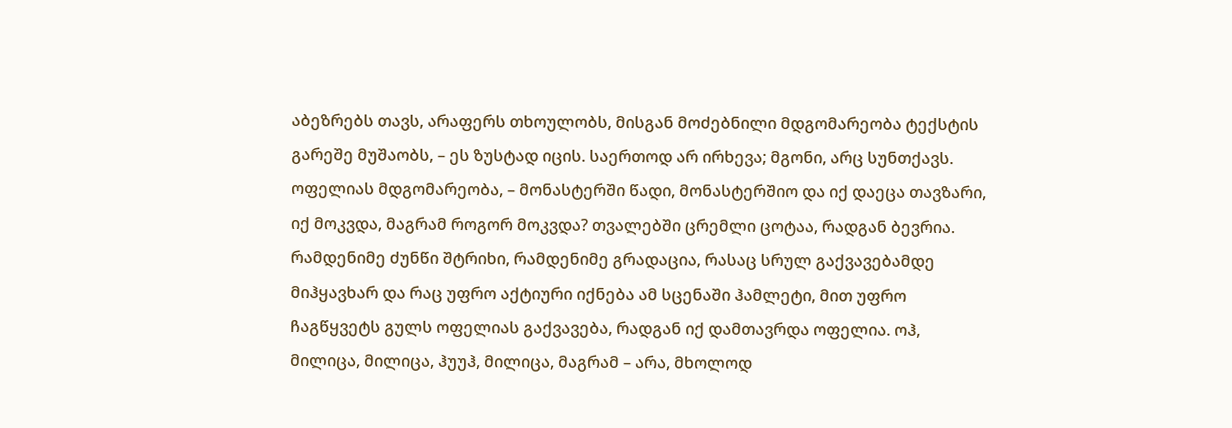აბეზრებს თავს, არაფერს თხოულობს, მისგან მოძებნილი მდგომარეობა ტექსტის გარეშე მუშაობს, – ეს ზუსტად იცის. საერთოდ არ ირხევა; მგონი, არც სუნთქავს. ოფელიას მდგომარეობა, – მონასტერში წადი, მონასტერშიო და იქ დაეცა თავზარი, იქ მოკვდა, მაგრამ როგორ მოკვდა? თვალებში ცრემლი ცოტაა, რადგან ბევრია. რამდენიმე ძუნწი შტრიხი, რამდენიმე გრადაცია, რასაც სრულ გაქვავებამდე მიჰყავხარ და რაც უფრო აქტიური იქნება ამ სცენაში ჰამლეტი, მით უფრო ჩაგწყვეტს გულს ოფელიას გაქვავება, რადგან იქ დამთავრდა ოფელია. ოჰ, მილიცა, მილიცა, ჰუუჰ, მილიცა, მაგრამ – არა, მხოლოდ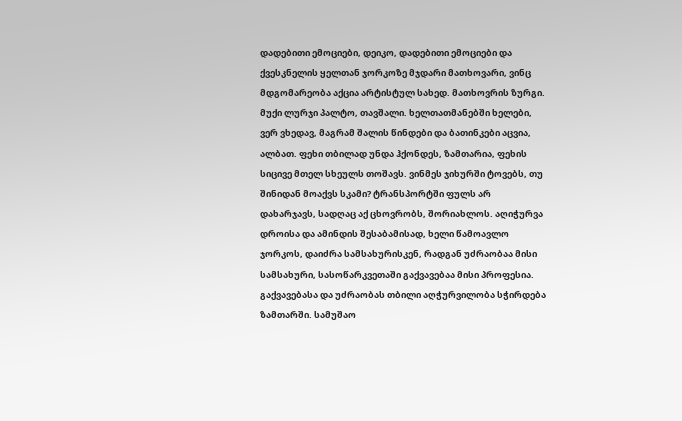დადებითი ემოციები, დეიკო, დადებითი ემოციები და ქვესკნელის ყელთან ჯორკოზე მჯდარი მათხოვარი, ვინც მდგომარეობა აქცია არტისტულ სახედ. მათხოვრის ზურგი. მუქი ლურჯი პალტო, თავშალი. ხელთათმანებში ხელები, ვერ ვხედავ, მაგრამ შალის წინდები და ბათინკები აცვია, ალბათ. ფეხი თბილად უნდა ჰქონდეს, ზამთარია, ფეხის სიცივე მთელ სხეულს თოშავს. ვინმეს ჯიხურში ტოვებს, თუ შინიდან მოაქვს სკამი? ტრანსპორტში ფულს არ დახარჯავს, სადღაც აქ ცხოვრობს, შორიახლოს. აღიჭურვა დროისა და ამინდის შესაბამისად, ხელი წამოავლო ჯორკოს, დაიძრა სამსახურისკენ, რადგან უძრაობაა მისი სამსახური, სასოწარკვეთაში გაქვავებაა მისი პროფესია. გაქვავებასა და უძრაობას თბილი აღჭურვილობა სჭირდება ზამთარში. სამუშაო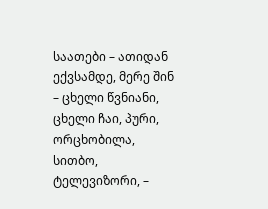საათები – ათიდან ექვსამდე, მერე შინ – ცხელი წვნიანი, ცხელი ჩაი, პური, ორცხობილა, სითბო, ტელევიზორი, –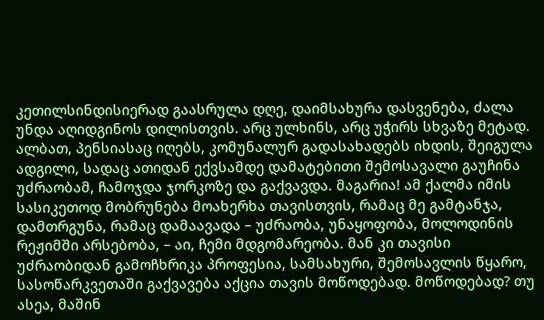კეთილსინდისიერად გაასრულა დღე, დაიმსახურა დასვენება, ძალა უნდა აღიდგინოს დილისთვის. არც ულხინს, არც უჭირს სხვაზე მეტად. ალბათ, პენსიასაც იღებს, კომუნალურ გადასახადებს იხდის, შეიგულა ადგილი, სადაც ათიდან ექვსამდე დამატებითი შემოსავალი გაუჩინა უძრაობამ, ჩამოჯდა ჯორკოზე და გაქვავდა. მაგარია! ამ ქალმა იმის სასიკეთოდ მობრუნება მოახერხა თავისთვის, რამაც მე გამტანჯა, დამთრგუნა, რამაც დამაავადა – უძრაობა, უნაყოფობა, მოლოდინის რეჟიმში არსებობა, – აი, ჩემი მდგომარეობა. მან კი თავისი უძრაობიდან გამოჩხრიკა პროფესია, სამსახური, შემოსავლის წყარო, სასოწარკვეთაში გაქვავება აქცია თავის მოწოდებად. მოწოდებად? თუ ასეა, მაშინ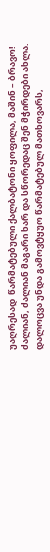უაღრესად  წარმატებული ქალბატონი ყოფილა, მაშინ – ბრავო! ძალიან, ძალიან მაგარი ხარ და სწორედაც შენ მჭირდები ახლა. დალოცვა უნდა გამოვტყუო წარმატებულ მათხოვარს,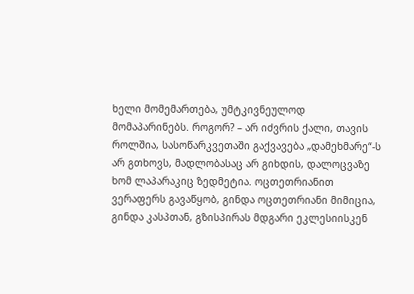ხელი მომემართება, უმტკივნეულოდ მომაპარინებს. როგორ? – არ იძვრის ქალი, თავის როლშია, სასოწარკვეთაში გაქვავება „დამეხმარე“-ს არ გთხოვს, მადლობასაც არ გიხდის, დალოცვაზე ხომ ლაპარაკიც ზედმეტია. ოცთეთრიანით ვერაფერს გავაწყობ, გინდა ოცთეთრიანი მიმიცია, გინდა კასპთან, გზისპირას მდგარი ეკლესიისკენ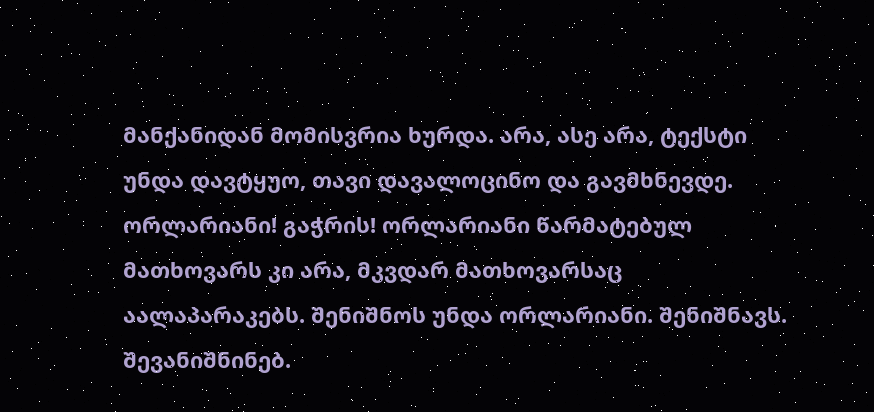მანქანიდან მომისვრია ხურდა. არა, ასე არა, ტექსტი უნდა დავტყუო, თავი დავალოცინო და გავმხნევდე. ორლარიანი! გაჭრის! ორლარიანი წარმატებულ მათხოვარს კი არა, მკვდარ მათხოვარსაც აალაპარაკებს. შენიშნოს უნდა ორლარიანი. შენიშნავს. შევანიშნინებ.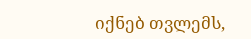იქნებ თვლემს,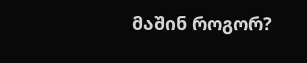მაშინ როგორ?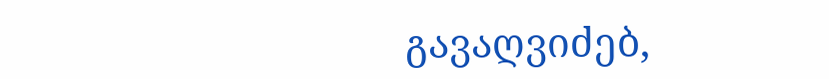გავაღვიძებ,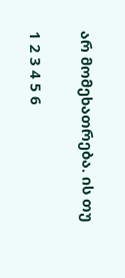არ მომეხათრება. ის თუ

1 2 3 4 5 6